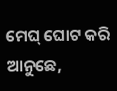ମେଘ୍ ଘୋଟ କରି ଆନୁଛେ,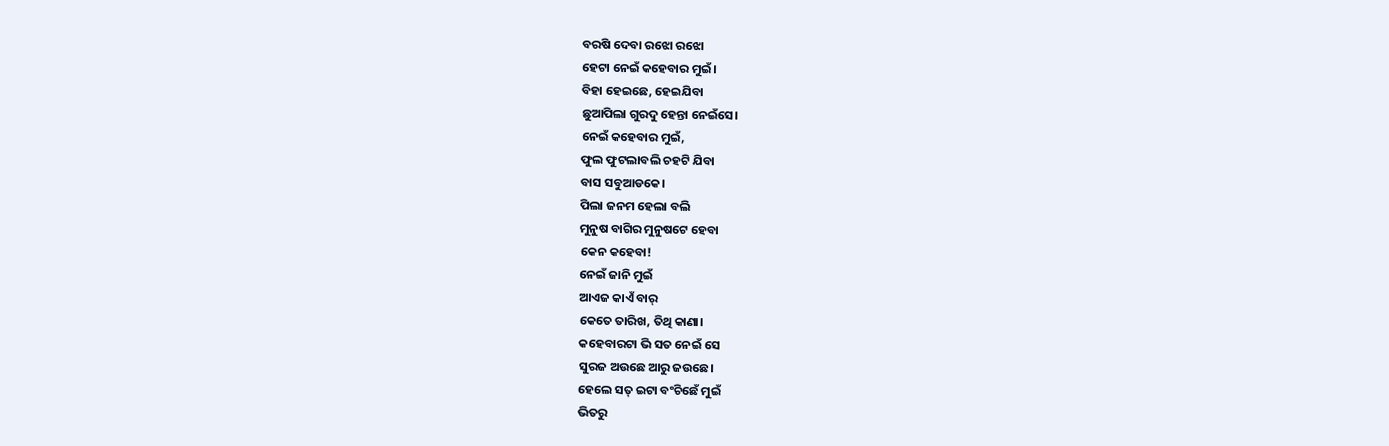ବରଷି ଦେବା ରଝୋ ରଝୋ
ହେଟା ନେଇଁ କହେବାର ମୁଇଁ।
ବିହା ହେଇଛେ, ହେଇଯିବା
ଛୁଆପିଲା ଗୁରଦୁ ହେନ୍ତା ନେଇଁସେ।
ନେଇଁ କହେବାର ମୁଇଁ,
ଫୁଲ ଫୁଟଲାବଲି ଚହଟି ଯିବା
ବାସ ସବୁଆଡକେ।
ପିଲା ଜନମ ହେଲା ବଲି
ମୁନୁଷ ବାଗିର ମୁନୁଷଟେ ହେବା
କେନ କହେବା!
ନେଇଁ ଜାନି ମୁଇଁ
ଆଏଜ କାଏଁ ବାର୍
କେତେ ତାରିଖ, ତିଥି କାଣା।
କହେବାରଟା ଭି ସତ ନେଇଁ ସେ
ସୁରଜ ଅଉଛେ ଆରୁ ଜଉଛେ।
ହେଲେ ସତ୍ ଇଟା ବଂଚିଛେଁ ମୁଇଁ
ଭିତରୁ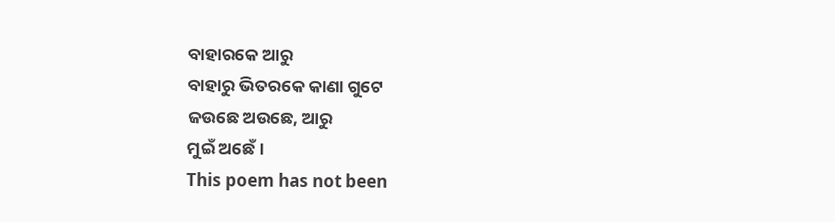ବାହାରକେ ଆରୁ
ବାହାରୁ ଭିତରକେ କାଣା ଗୁଟେ
ଜଉଛେ ଅଉଛେ, ଆରୁ
ମୁଇଁ ଅଛେଁ।
This poem has not been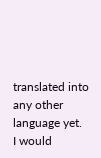translated into any other language yet.
I would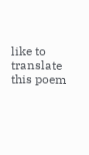like to translate this poem